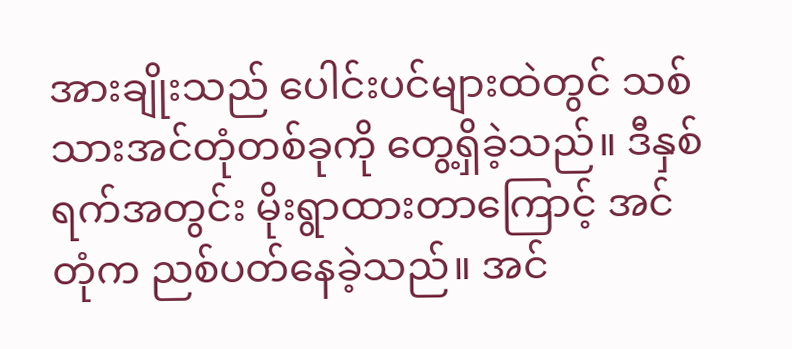အားချိုးသည် ပေါင်းပင်များထဲတွင် သစ်သားအင်တုံတစ်ခုကို တွေ့ရှိခဲ့သည်။ ဒီနှစ်ရက်အတွင်း မိုးရွာထားတာကြောင့် အင်တုံက ညစ်ပတ်နေခဲ့သည်။ အင်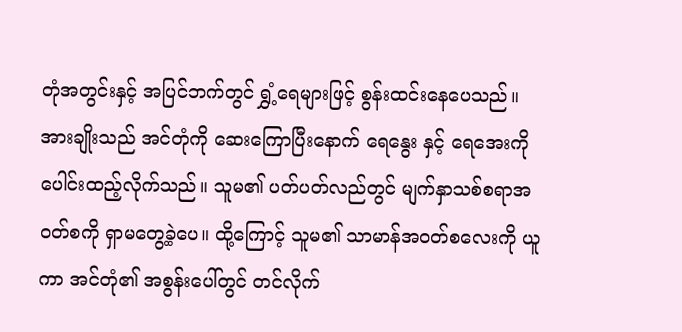တုံအတွင်းနှင့် အပြင်ဘက်တွင် ရွှံ့ရေများဖြင့် စွန်းထင်းနေပေသည်။ အားချိုးသည် အင်တုံကို ဆေးကြောပြီးနောက် ရေနွေး နှင့် ရေအေးကို ပေါင်းထည့်လိုက်သည်။ သူမ၏ ပတ်ပတ်လည်တွင် မျက်နှာသစ်စရာအဝတ်စကို ရှာမတွေ့ခဲ့ပေ။ ထို့ကြောင့် သူမ၏ သာမာန်အဝတ်စလေးကို ယူကာ အင်တုံ၏ အစွန်းပေါ်တွင် တင်လိုက်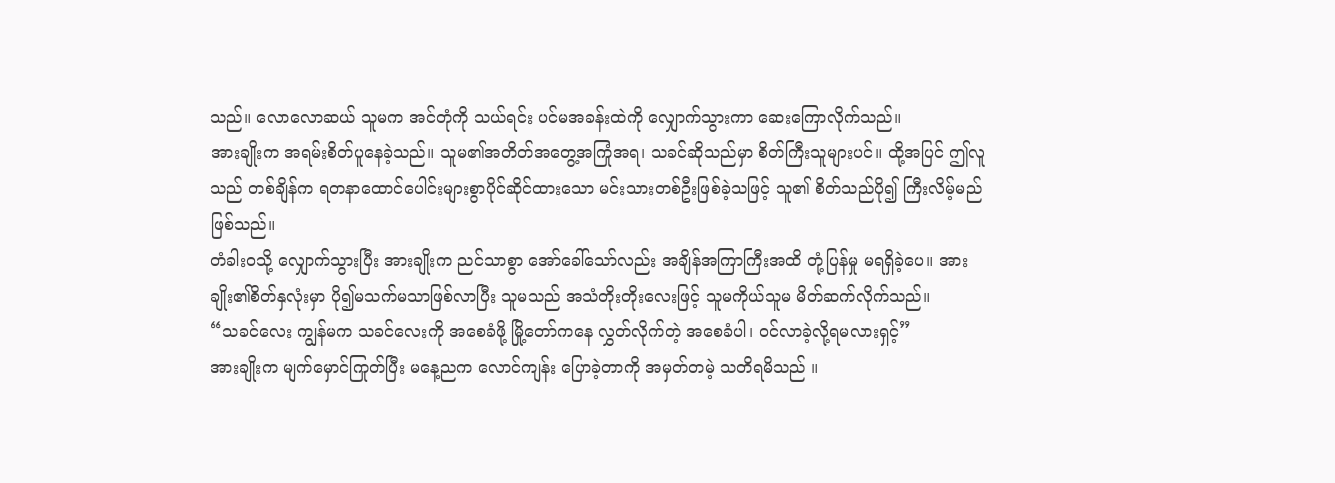သည်။ လောလောဆယ် သူမက အင်တုံကို သယ်ရင်း ပင်မအခန်းထဲကို လျှောက်သွားကာ ဆေးကြောလိုက်သည်။
အားချိုးက အရမ်းစိတ်ပူနေခဲ့သည်။ သူမ၏အတိတ်အတွေ့အကြုံအရ၊ သခင်ဆိုသည်မှာ စိတ်ကြီးသူများပင်။ ထို့အပြင် ဤလူသည် တစ်ချိန်က ရတနာထောင်ပေါင်းများစွာပိုင်ဆိုင်ထားသော မင်းသားတစ်ဦးဖြစ်ခဲ့သဖြင့် သူ၏ စိတ်သည်ပို၍ ကြီးလိမ့်မည်ဖြစ်သည်။
တံခါးဝသို့ လျှောက်သွားပြီး အားချိုးက ညင်သာစွာ အော်ခေါ်သော်လည်း အချိန်အကြာကြီးအထိ တုံ့ပြန်မှု မရရှိခဲ့ပေ။ အားချိုး၏စိတ်နှလုံးမှာ ပို၍မသက်မသာဖြစ်လာပြီး သူမသည် အသံတိုးတိုးလေးဖြင့် သူမကိုယ်သူမ မိတ်ဆက်လိုက်သည်။
“သခင်လေး ကျွန်မက သခင်လေးကို အစေခံဖို့ မြို့တော်ကနေ လွှတ်လိုက်တဲ့ အစေခံပါ၊ ဝင်လာခဲ့လို့ရမလားရှင့်”
အားချိုးက မျက်မှောင်ကြုတ်ပြီး မနေ့ညက လောင်ကျန်း ပြောခဲ့တာကို အမှတ်တမဲ့ သတိရမိသည် ။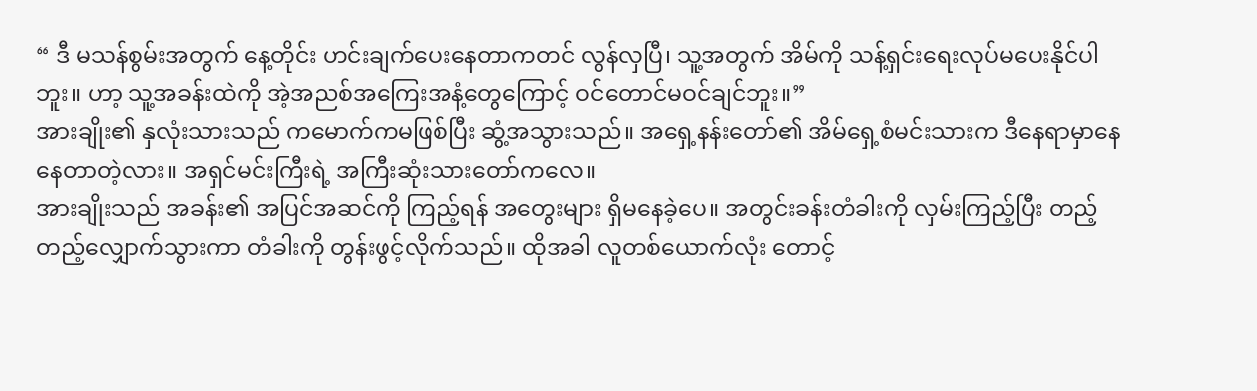“ ဒီ မသန်စွမ်းအတွက် နေ့တိုင်း ဟင်းချက်ပေးနေတာကတင် လွန်လှပြီ၊ သူ့အတွက် အိမ်ကို သန့်ရှင်းရေးလုပ်မပေးနိုင်ပါဘူး။ ဟာ့ သူ့အခန်းထဲကို အဲ့အညစ်အကြေးအနံ့တွေကြောင့် ဝင်တောင်မဝင်ချင်ဘူး။”
အားချိုး၏ နှလုံးသားသည် ကမောက်ကမဖြစ်ပြီး ဆွံ့အသွားသည်။ အရှေ့နန်းတော်၏ အိမ်ရှေ့စံမင်းသားက ဒီနေရာမှာနေနေတာတဲ့လား။ အရှင်မင်းကြီးရဲ့ အကြီးဆုံးသားတော်ကလေ။
အားချိုးသည် အခန်း၏ အပြင်အဆင်ကို ကြည့်ရန် အတွေးများ ရှိမနေခဲ့ပေ။ အတွင်းခန်းတံခါးကို လှမ်းကြည့်ပြီး တည့်တည့်လျှောက်သွားကာ တံခါးကို တွန်းဖွင့်လိုက်သည်။ ထိုအခါ လူတစ်ယောက်လုံး တောင့်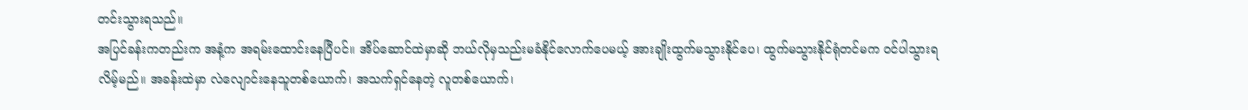တင်းသွားရသည်။
အပြင်ခန်းကတည်းက အနံ့က အရမ်းထောင်းနေပြီပင်။ အိပ်ဆောင်ထဲမှာဆို ဘယ်လိုမှသည်းမခံနိုင်လောက်ပေမယ့် အားချိုးထွက်မသွားနိုင်ပေ၊ ထွက်မသွားနိုင်ရုံတင်မက ဝင်ပါသွားရလိမ့်မည်။ အခန်းထဲမှာ လဲလျောင်းနေသူတစ်ယောက်၊ အသက်ရှင်နေတဲ့ လူတစ်ယောက်၊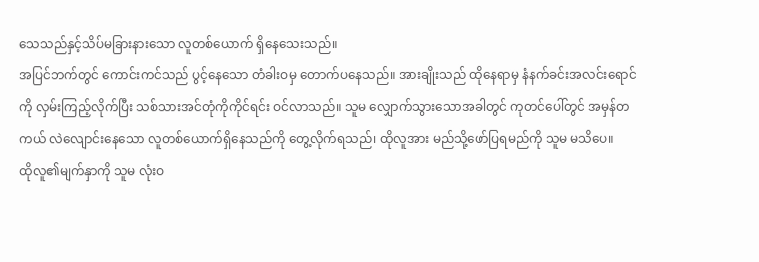သေသည်နှင့်သိပ်မခြားနားသော လူတစ်ယောက် ရှိနေသေးသည်။
အပြင်ဘက်တွင် ကောင်းကင်သည် ပွင့်နေသော တံခါးဝမှ တောက်ပနေသည်။ အားချိုးသည် ထိုနေရာမှ နံနက်ခင်းအလင်းရောင်ကို လှမ်းကြည့်လိုက်ပြီး သစ်သားအင်တုံကိုကိုင်ရင်း ဝင်လာသည်။ သူမ လျှောက်သွားသောအခါတွင် ကုတင်ပေါ်တွင် အမှန်တကယ် လဲလျောင်းနေသော လူတစ်ယောက်ရှိနေသည်ကို တွေ့လိုက်ရသည်၊ ထိုလူအား မည်သို့ဖော်ပြရမည်ကို သူမ မသိပေ။
ထိုလူ၏မျက်နှာကို သူမ လုံးဝ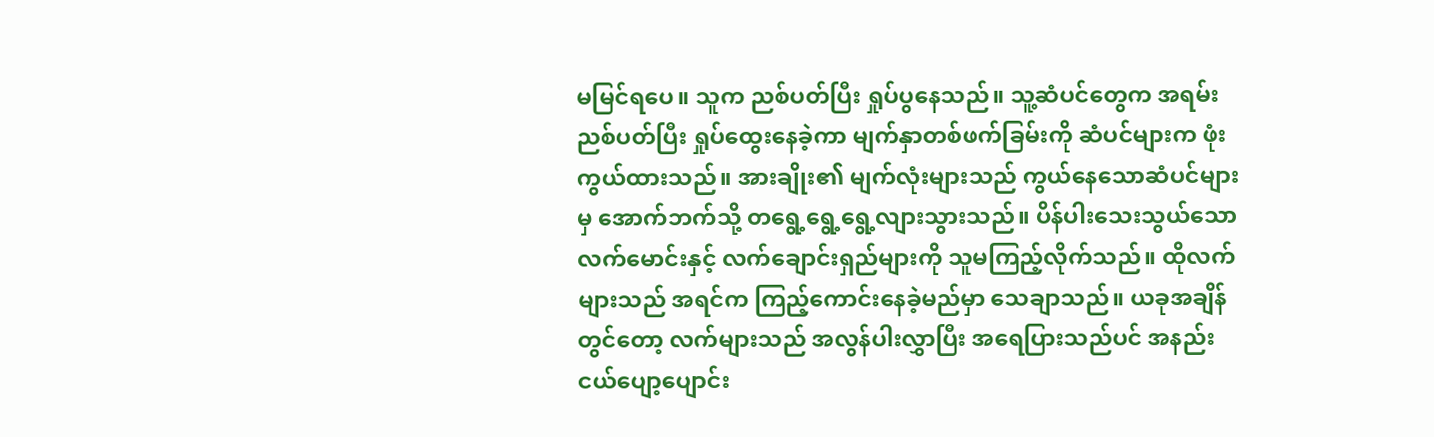မမြင်ရပေ။ သူက ညစ်ပတ်ပြီး ရှုပ်ပွနေသည်။ သူ့ဆံပင်တွေက အရမ်းညစ်ပတ်ပြီး ရှုပ်ထွေးနေခဲ့ကာ မျက်နှာတစ်ဖက်ခြမ်းကို ဆံပင်များက ဖုံးကွယ်ထားသည်။ အားချိုး၏ မျက်လုံးများသည် ကွယ်နေသောဆံပင်များမှ အောက်ဘက်သို့ တရွေ့ရွေ့ရွေ့လျားသွားသည်။ ပိန်ပါးသေးသွယ်သော လက်မောင်းနှင့် လက်ချောင်းရှည်များကို သူမကြည့်လိုက်သည်။ ထိုလက်များသည် အရင်က ကြည့်ကောင်းနေခဲ့မည်မှာ သေချာသည်။ ယခုအချိန်တွင်တော့ လက်များသည် အလွန်ပါးလွှာပြီး အရေပြားသည်ပင် အနည်းငယ်ပျော့ပျောင်း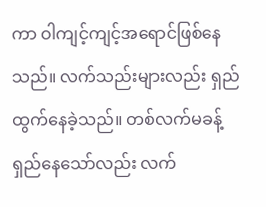ကာ ဝါကျင့်ကျင့်အရောင်ဖြစ်နေသည်။ လက်သည်းများလည်း ရှည်ထွက်နေခဲ့သည်။ တစ်လက်မခန့်ရှည်နေသော်လည်း လက်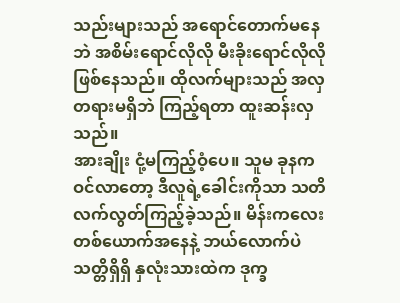သည်းများသည် အရောင်တောက်မနေဘဲ အစိမ်းရောင်လိုလို မီးခိုးရောင်လိုလို ဖြစ်နေသည်။ ထိုလက်များသည် အလှတရားမရှိဘဲ ကြည့်ရတာ ထူးဆန်းလှသည်။
အားချိုး ငုံ့မကြည့်ဝံ့ပေ။ သူမ ခုနက ဝင်လာတော့ ဒီလူရဲ့ခေါင်းကိုသာ သတိလက်လွတ်ကြည့်ခဲ့သည်။ မိန်းကလေးတစ်ယောက်အနေနဲ့ ဘယ်လောက်ပဲ သတ္တိရှိရှိ နှလုံးသားထဲက ဒုက္ခ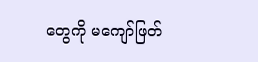တွေကို မကျော်ဖြတ်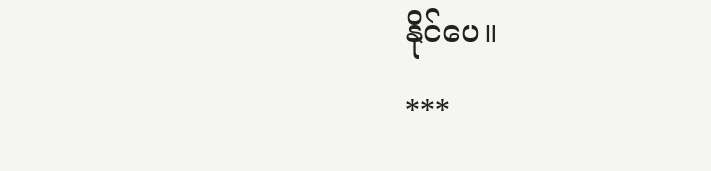နိုင်ပေ။
***